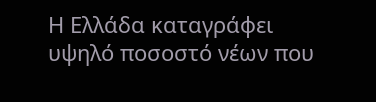Η Ελλάδα καταγράφει υψηλό ποσοστό νέων που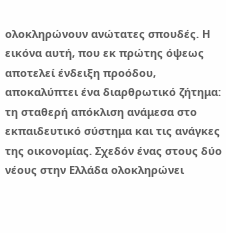ολοκληρώνουν ανώτατες σπουδές. Η εικόνα αυτή, που εκ πρώτης όψεως αποτελεί ένδειξη προόδου, αποκαλύπτει ένα διαρθρωτικό ζήτημα: τη σταθερή απόκλιση ανάμεσα στο εκπαιδευτικό σύστημα και τις ανάγκες της οικονομίας. Σχεδόν ένας στους δύο νέους στην Ελλάδα ολοκληρώνει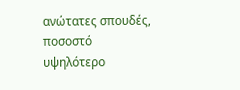ανώτατες σπουδές, ποσοστό υψηλότερο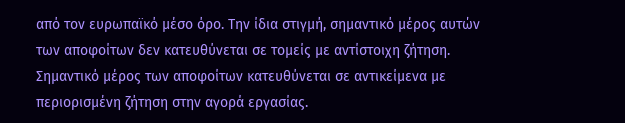από τον ευρωπαϊκό μέσο όρο. Την ίδια στιγμή, σημαντικό μέρος αυτών των αποφοίτων δεν κατευθύνεται σε τομείς με αντίστοιχη ζήτηση. Σημαντικό μέρος των αποφοίτων κατευθύνεται σε αντικείμενα με περιορισμένη ζήτηση στην αγορά εργασίας.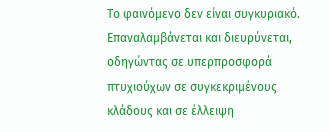Το φαινόμενο δεν είναι συγκυριακό. Επαναλαμβάνεται και διευρύνεται, οδηγώντας σε υπερπροσφορά πτυχιούχων σε συγκεκριμένους κλάδους και σε έλλειψη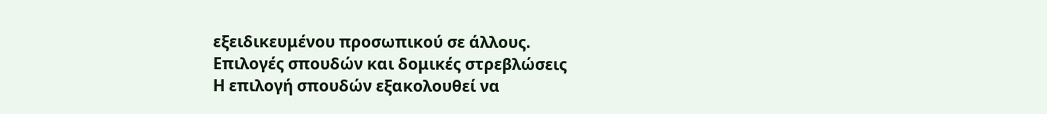εξειδικευμένου προσωπικού σε άλλους.
Επιλογές σπουδών και δομικές στρεβλώσεις
Η επιλογή σπουδών εξακολουθεί να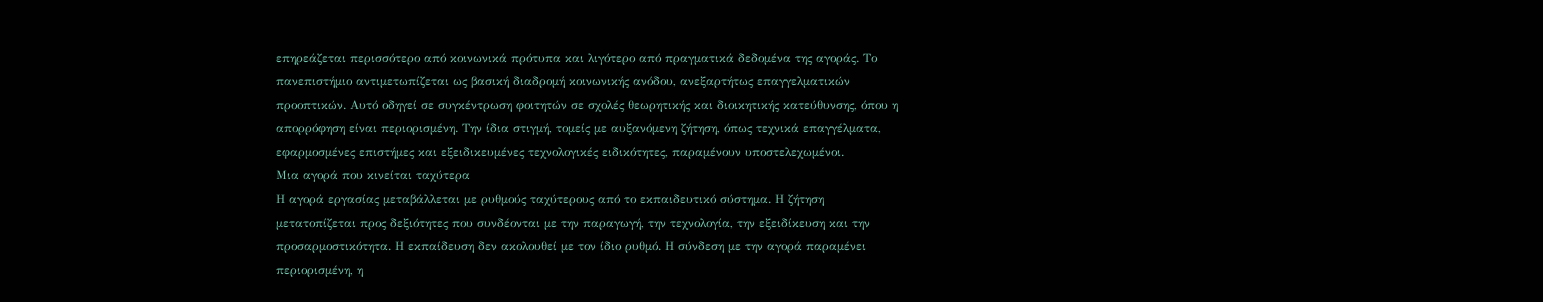επηρεάζεται περισσότερο από κοινωνικά πρότυπα και λιγότερο από πραγματικά δεδομένα της αγοράς. Το πανεπιστήμιο αντιμετωπίζεται ως βασική διαδρομή κοινωνικής ανόδου, ανεξαρτήτως επαγγελματικών προοπτικών. Αυτό οδηγεί σε συγκέντρωση φοιτητών σε σχολές θεωρητικής και διοικητικής κατεύθυνσης, όπου η απορρόφηση είναι περιορισμένη. Την ίδια στιγμή, τομείς με αυξανόμενη ζήτηση, όπως τεχνικά επαγγέλματα, εφαρμοσμένες επιστήμες και εξειδικευμένες τεχνολογικές ειδικότητες, παραμένουν υποστελεχωμένοι.
Μια αγορά που κινείται ταχύτερα
Η αγορά εργασίας μεταβάλλεται με ρυθμούς ταχύτερους από το εκπαιδευτικό σύστημα. Η ζήτηση μετατοπίζεται προς δεξιότητες που συνδέονται με την παραγωγή, την τεχνολογία, την εξειδίκευση και την προσαρμοστικότητα. Η εκπαίδευση δεν ακολουθεί με τον ίδιο ρυθμό. Η σύνδεση με την αγορά παραμένει περιορισμένη, η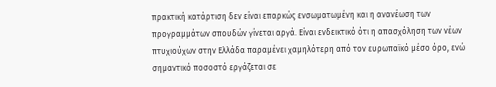πρακτική κατάρτιση δεν είναι επαρκώς ενσωματωμένη και η ανανέωση των προγραμμάτων σπουδών γίνεται αργά. Είναι ενδεικτικό ότι η απασχόληση των νέων πτυχιούχων στην Ελλάδα παραμένει χαμηλότερη από τον ευρωπαϊκό μέσο όρο, ενώ σημαντικό ποσοστό εργάζεται σε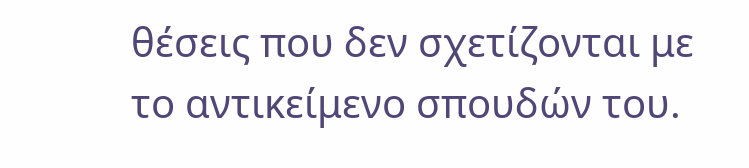θέσεις που δεν σχετίζονται με το αντικείμενο σπουδών του.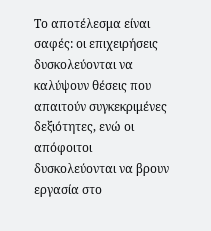Το αποτέλεσμα είναι σαφές: οι επιχειρήσεις δυσκολεύονται να καλύψουν θέσεις που απαιτούν συγκεκριμένες δεξιότητες, ενώ οι απόφοιτοι δυσκολεύονται να βρουν εργασία στο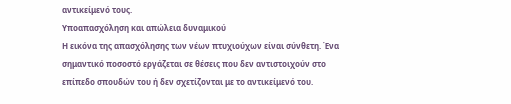αντικείμενό τους.
Υποαπασχόληση και απώλεια δυναμικού
Η εικόνα της απασχόλησης των νέων πτυχιούχων είναι σύνθετη. Ένα σημαντικό ποσοστό εργάζεται σε θέσεις που δεν αντιστοιχούν στο επίπεδο σπουδών του ή δεν σχετίζονται με το αντικείμενό του.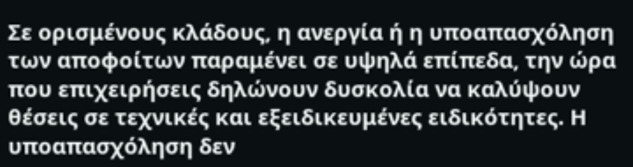Σε ορισμένους κλάδους, η ανεργία ή η υποαπασχόληση των αποφοίτων παραμένει σε υψηλά επίπεδα, την ώρα που επιχειρήσεις δηλώνουν δυσκολία να καλύψουν θέσεις σε τεχνικές και εξειδικευμένες ειδικότητες. Η υποαπασχόληση δεν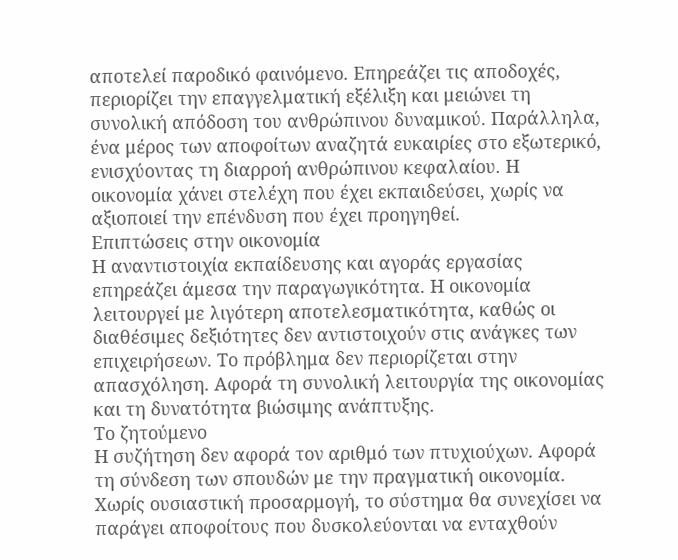αποτελεί παροδικό φαινόμενο. Επηρεάζει τις αποδοχές, περιορίζει την επαγγελματική εξέλιξη και μειώνει τη συνολική απόδοση του ανθρώπινου δυναμικού. Παράλληλα, ένα μέρος των αποφοίτων αναζητά ευκαιρίες στο εξωτερικό, ενισχύοντας τη διαρροή ανθρώπινου κεφαλαίου. Η οικονομία χάνει στελέχη που έχει εκπαιδεύσει, χωρίς να αξιοποιεί την επένδυση που έχει προηγηθεί.
Επιπτώσεις στην οικονομία
Η αναντιστοιχία εκπαίδευσης και αγοράς εργασίας επηρεάζει άμεσα την παραγωγικότητα. Η οικονομία λειτουργεί με λιγότερη αποτελεσματικότητα, καθώς οι διαθέσιμες δεξιότητες δεν αντιστοιχούν στις ανάγκες των επιχειρήσεων. Το πρόβλημα δεν περιορίζεται στην απασχόληση. Αφορά τη συνολική λειτουργία της οικονομίας και τη δυνατότητα βιώσιμης ανάπτυξης.
Το ζητούμενο
Η συζήτηση δεν αφορά τον αριθμό των πτυχιούχων. Αφορά τη σύνδεση των σπουδών με την πραγματική οικονομία. Χωρίς ουσιαστική προσαρμογή, το σύστημα θα συνεχίσει να παράγει αποφοίτους που δυσκολεύονται να ενταχθούν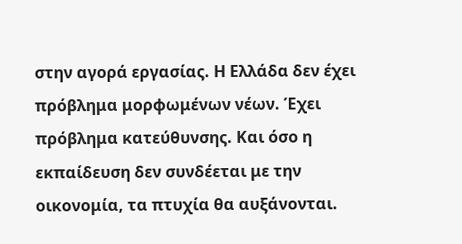στην αγορά εργασίας. Η Ελλάδα δεν έχει πρόβλημα μορφωμένων νέων. Έχει πρόβλημα κατεύθυνσης. Και όσο η εκπαίδευση δεν συνδέεται με την οικονομία, τα πτυχία θα αυξάνονται.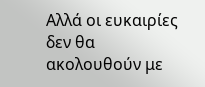Αλλά οι ευκαιρίες δεν θα ακολουθούν με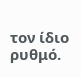τον ίδιο ρυθμό.